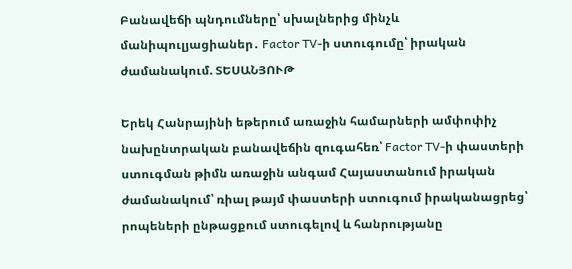Բանավեճի պնդումները՝ սխալներից մինչև մանիպուլյացիաներ․ Factor TV-ի ստուգումը՝ իրական ժամանակում. ՏԵՍԱՆՅՈՒԹ

Երեկ Հանրայինի եթերում առաջին համարների ամփոփիչ նախընտրական բանավեճին զուգահեռ՝ Factor TV-ի փաստերի ստուգման թիմն առաջին անգամ Հայաստանում իրական ժամանակում՝ ռիալ թայմ փաստերի ստուգում իրականացրեց՝ րոպեների ընթացքում ստուգելով և հանրությանը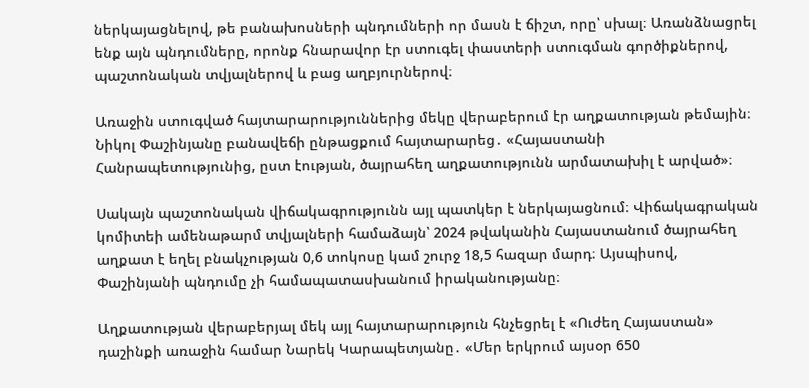ներկայացնելով, թե բանախոսների պնդումների որ մասն է ճիշտ, որը՝ սխալ։ Առանձնացրել ենք այն պնդումները, որոնք հնարավոր էր ստուգել փաստերի ստուգման գործիքներով, պաշտոնական տվյալներով և բաց աղբյուրներով։

Առաջին ստուգված հայտարարություններից մեկը վերաբերում էր աղքատության թեմային։ Նիկոլ Փաշինյանը բանավեճի ընթացքում հայտարարեց․ «Հայաստանի Հանրապետությունից, ըստ էության, ծայրահեղ աղքատությունն արմատախիլ է արված»։

Սակայն պաշտոնական վիճակագրությունն այլ պատկեր է ներկայացնում։ Վիճակագրական կոմիտեի ամենաթարմ տվյալների համաձայն՝ 2024 թվականին Հայաստանում ծայրահեղ աղքատ է եղել բնակչության 0,6 տոկոսը կամ շուրջ 18,5 հազար մարդ։ Այսպիսով, Փաշինյանի պնդումը չի համապատասխանում իրականությանը։

Աղքատության վերաբերյալ մեկ այլ հայտարարություն հնչեցրել է «Ուժեղ Հայաստան» դաշինքի առաջին համար Նարեկ Կարապետյանը․ «Մեր երկրում այսօր 650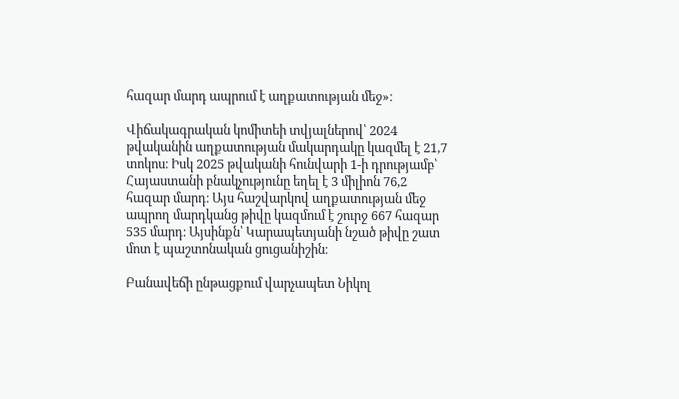հազար մարդ ապրում է աղքատության մեջ»։

Վիճակագրական կոմիտեի տվյալներով՝ 2024 թվականին աղքատության մակարդակը կազմել է 21,7 տոկոս։ Իսկ 2025 թվականի հունվարի 1-ի դրությամբ՝ Հայաստանի բնակչությունը եղել է 3 միլիոն 76,2 հազար մարդ։ Այս հաշվարկով աղքատության մեջ ապրող մարդկանց թիվը կազմում է շուրջ 667 հազար 535 մարդ։ Այսինքն՝ Կարապետյանի նշած թիվը շատ մոտ է պաշտոնական ցուցանիշին։

Բանավեճի ընթացքում վարչապետ Նիկոլ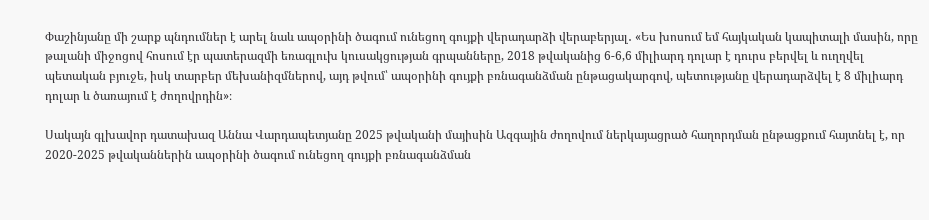Փաշինյանը մի շարք պնդումներ է արել նաև ապօրինի ծագում ունեցող գույքի վերադարձի վերաբերյալ․ «Ես խոսում եմ հայկական կապիտալի մասին, որը թալանի միջոցով հոսում էր պատերազմի եռագլուխ կուսակցության գրպանները, 2018 թվականից 6-6,6 միլիարդ դոլար է դուրս բերվել և ուղղվել պետական բյուջե, իսկ տարբեր մեխանիզմներով, այդ թվում՝ ապօրինի գույքի բռնագանձման ընթացակարգով, պետությանը վերադարձվել է 8 միլիարդ դոլար և ծառայում է ժողովրդին»։

Սակայն գլխավոր դատախազ Աննա Վարդապետյանը 2025 թվականի մայիսին Ազգային ժողովում ներկայացրած հաղորդման ընթացքում հայտնել է, որ 2020-2025 թվականներին ապօրինի ծագում ունեցող գույքի բռնագանձման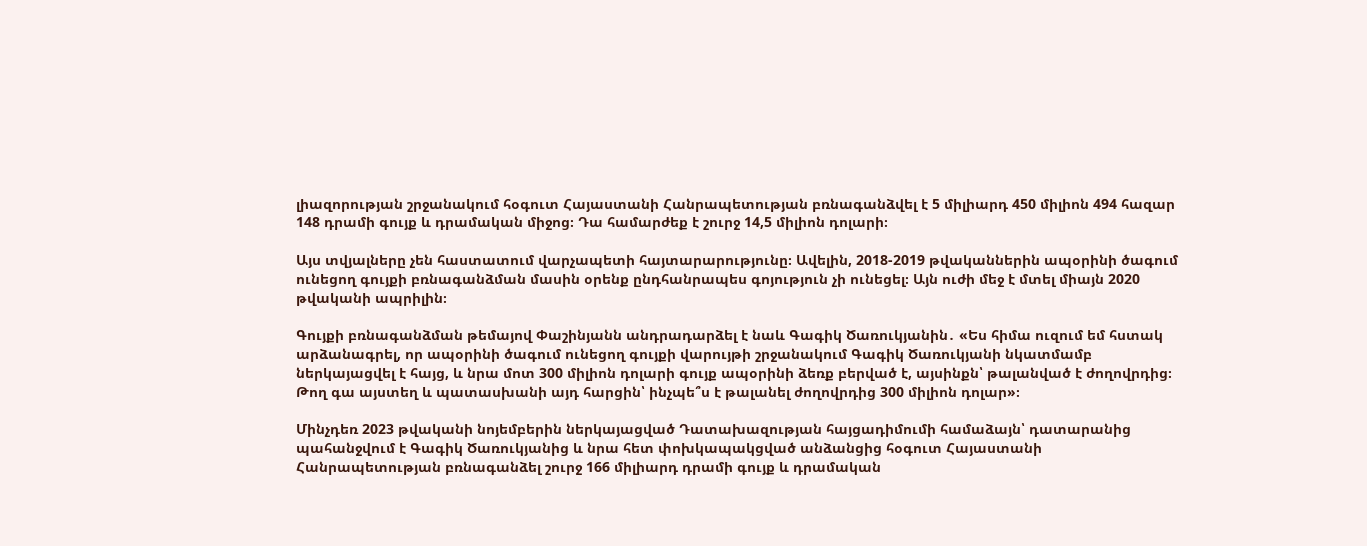լիազորության շրջանակում հօգուտ Հայաստանի Հանրապետության բռնագանձվել է 5 միլիարդ 450 միլիոն 494 հազար 148 դրամի գույք և դրամական միջոց։ Դա համարժեք է շուրջ 14,5 միլիոն դոլարի։

Այս տվյալները չեն հաստատում վարչապետի հայտարարությունը։ Ավելին, 2018-2019 թվականներին ապօրինի ծագում ունեցող գույքի բռնագանձման մասին օրենք ընդհանրապես գոյություն չի ունեցել։ Այն ուժի մեջ է մտել միայն 2020 թվականի ապրիլին։

Գույքի բռնագանձման թեմայով Փաշինյանն անդրադարձել է նաև Գագիկ Ծառուկյանին․ «Ես հիմա ուզում եմ հստակ արձանագրել, որ ապօրինի ծագում ունեցող գույքի վարույթի շրջանակում Գագիկ Ծառուկյանի նկատմամբ ներկայացվել է հայց, և նրա մոտ 300 միլիոն դոլարի գույք ապօրինի ձեռք բերված է, այսինքն՝ թալանված է ժողովրդից։ Թող գա այստեղ և պատասխանի այդ հարցին՝ ինչպե՞ս է թալանել ժողովրդից 300 միլիոն դոլար»։

Մինչդեռ 2023 թվականի նոյեմբերին ներկայացված Դատախազության հայցադիմումի համաձայն՝ դատարանից պահանջվում է Գագիկ Ծառուկյանից և նրա հետ փոխկապակցված անձանցից հօգուտ Հայաստանի Հանրապետության բռնագանձել շուրջ 166 միլիարդ դրամի գույք և դրամական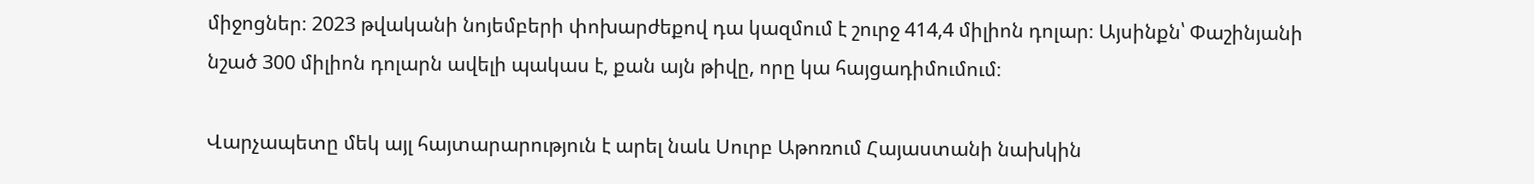միջոցներ։ 2023 թվականի նոյեմբերի փոխարժեքով դա կազմում է շուրջ 414,4 միլիոն դոլար։ Այսինքն՝ Փաշինյանի նշած 300 միլիոն դոլարն ավելի պակաս է, քան այն թիվը, որը կա հայցադիմումում։

Վարչապետը մեկ այլ հայտարարություն է արել նաև Սուրբ Աթոռում Հայաստանի նախկին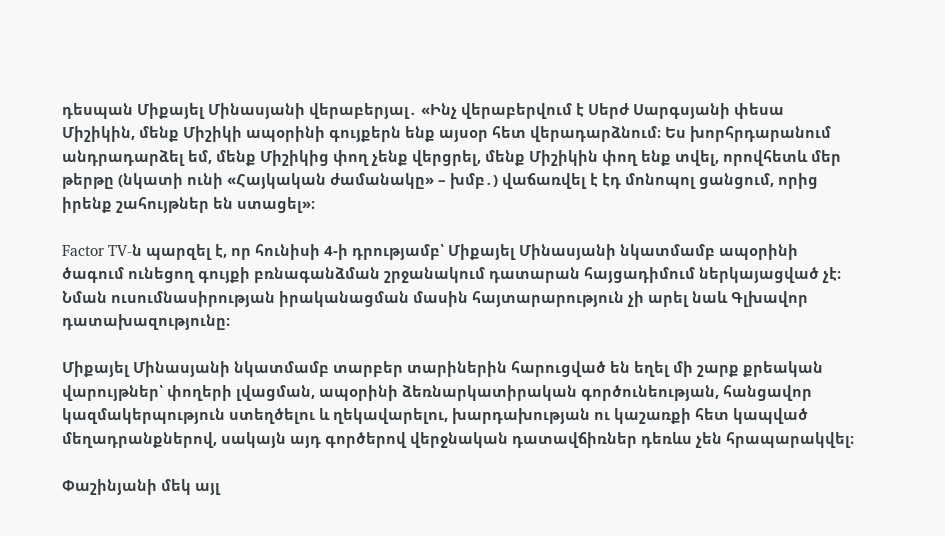դեսպան Միքայել Մինասյանի վերաբերյալ․ «Ինչ վերաբերվում է Սերժ Սարգսյանի փեսա Միշիկին, մենք Միշիկի ապօրինի գույքերն ենք այսօր հետ վերադարձնում։ Ես խորհրդարանում անդրադարձել եմ, մենք Միշիկից փող չենք վերցրել, մենք Միշիկին փող ենք տվել, որովհետև մեր թերթը (նկատի ունի «Հայկական ժամանակը» – խմբ․) վաճառվել է էդ մոնոպոլ ցանցում, որից իրենք շահույթներ են ստացել»։

Factor TV-ն պարզել է, որ հունիսի 4-ի դրությամբ՝ Միքայել Մինասյանի նկատմամբ ապօրինի ծագում ունեցող գույքի բռնագանձման շրջանակում դատարան հայցադիմում ներկայացված չէ։ Նման ուսումնասիրության իրականացման մասին հայտարարություն չի արել նաև Գլխավոր դատախազությունը։

Միքայել Մինասյանի նկատմամբ տարբեր տարիներին հարուցված են եղել մի շարք քրեական վարույթներ՝ փողերի լվացման, ապօրինի ձեռնարկատիրական գործունեության, հանցավոր կազմակերպություն ստեղծելու և ղեկավարելու, խարդախության ու կաշառքի հետ կապված մեղադրանքներով, սակայն այդ գործերով վերջնական դատավճիռներ դեռևս չեն հրապարակվել։

Փաշինյանի մեկ այլ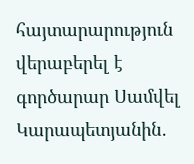հայտարարություն վերաբերել է գործարար Սամվել Կարապետյանին․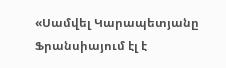«Սամվել Կարապետյանը Ֆրանսիայում էլ է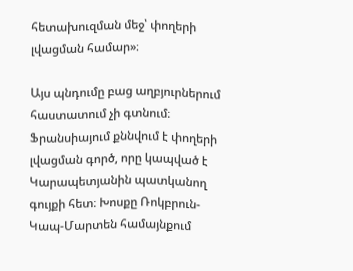հետախուզման մեջ՝ փողերի լվացման համար»։

Այս պնդումը բաց աղբյուրներում հաստատում չի գտնում։ Ֆրանսիայում քննվում է փողերի լվացման գործ, որը կապված է Կարապետյանին պատկանող գույքի հետ։ Խոսքը Ռոկբրուն-Կապ-Մարտեն համայնքում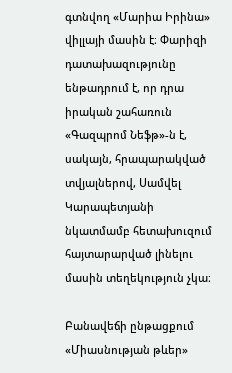գտնվող «Մարիա Իրինա» վիլլայի մասին է։ Փարիզի դատախազությունը ենթադրում է, որ դրա իրական շահառուն «Գազպրոմ Նեֆթ»-ն է, սակայն, հրապարակված տվյալներով, Սամվել Կարապետյանի նկատմամբ հետախուզում հայտարարված լինելու մասին տեղեկություն չկա։

Բանավեճի ընթացքում «Միասնության թևեր»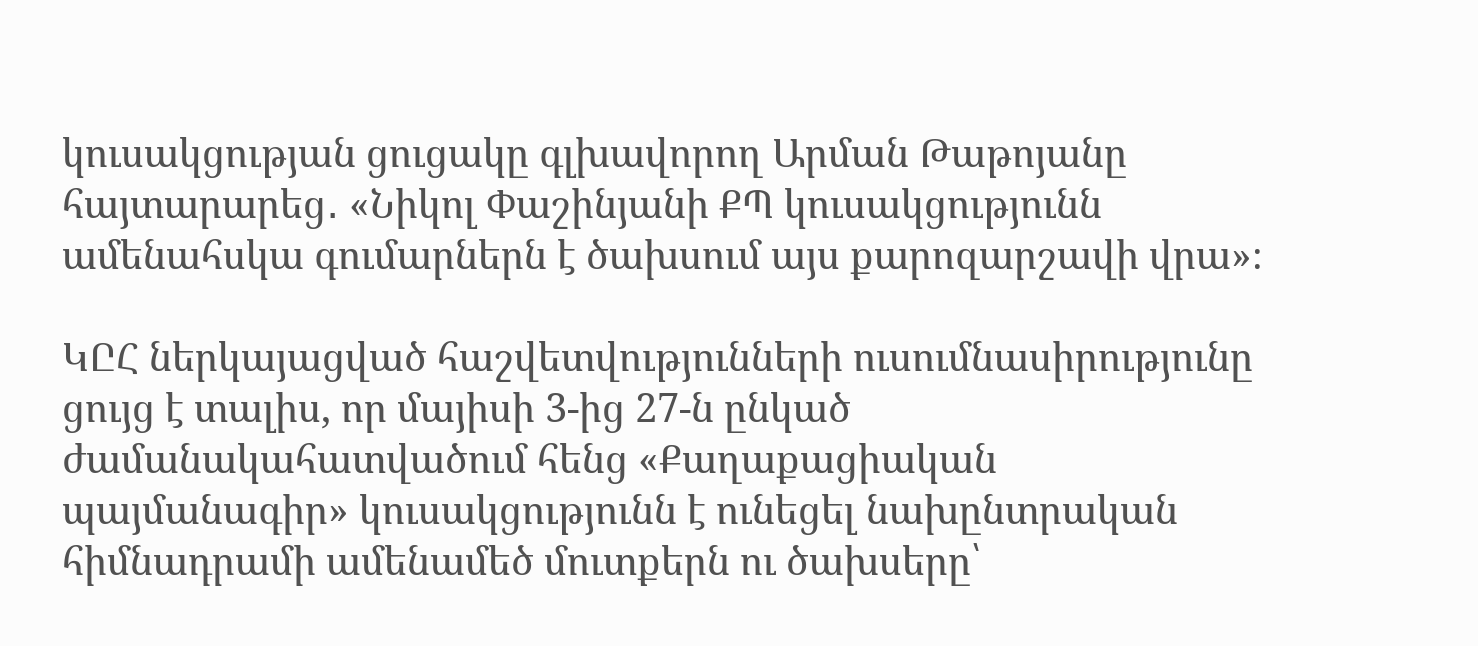կուսակցության ցուցակը գլխավորող Արման Թաթոյանը հայտարարեց․ «Նիկոլ Փաշինյանի ՔՊ կուսակցությունն ամենահսկա գումարներն է ծախսում այս քարոզարշավի վրա»։

ԿԸՀ ներկայացված հաշվետվությունների ուսումնասիրությունը ցույց է տալիս, որ մայիսի 3-ից 27-ն ընկած ժամանակահատվածում հենց «Քաղաքացիական պայմանագիր» կուսակցությունն է ունեցել նախընտրական հիմնադրամի ամենամեծ մուտքերն ու ծախսերը՝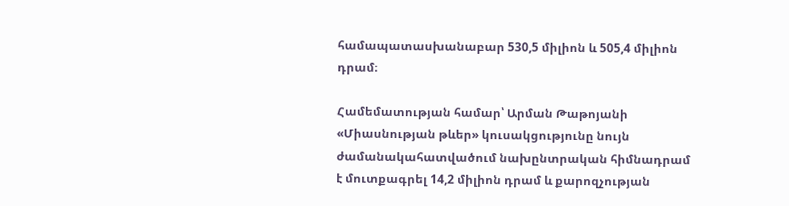համապատասխանաբար 530,5 միլիոն և 505,4 միլիոն դրամ։

Համեմատության համար՝ Արման Թաթոյանի «Միասնության թևեր» կուսակցությունը նույն ժամանակահատվածում նախընտրական հիմնադրամ է մուտքագրել 14,2 միլիոն դրամ և քարոզչության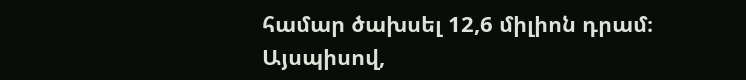համար ծախսել 12,6 միլիոն դրամ։ Այսպիսով,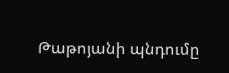Թաթոյանի պնդումը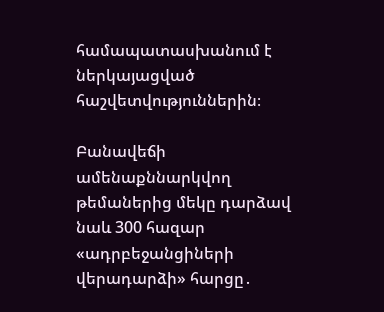համապատասխանում է ներկայացված հաշվետվություններին։

Բանավեճի ամենաքննարկվող թեմաներից մեկը դարձավ նաև 300 հազար «ադրբեջանցիների վերադարձի» հարցը․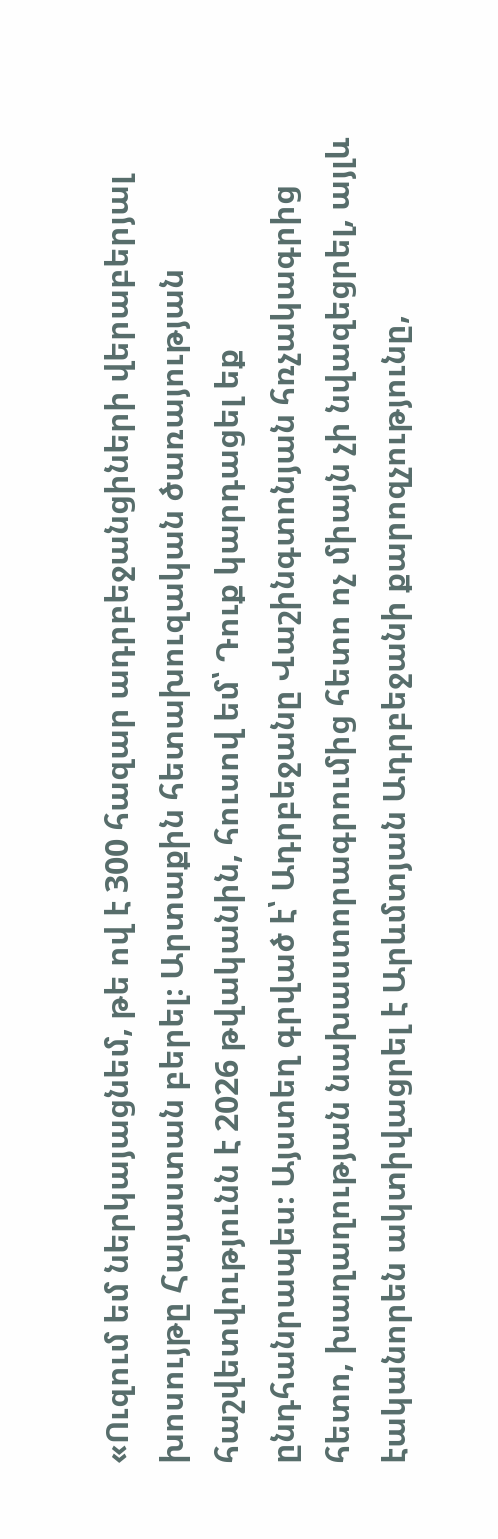«Ուզում եմ ներկայացնեմ, թե ով է 300 հազար ադրբեջանցիների վերաբերյալ խոսույթը Հայաստան բերել։ Արտաքին հետախուզական ծառայության հաշվետվությունն է 2026 թվականին, հուսով եմ՝ Դուք կարդացել եք ընդհանրապես։ Այստեղ գրված է՝ Ադրբեջանը Վաշինգտոնյան հռչակագրից հետո, խաղաղության նախաստորագրումից հետո ոչ միայն չի նվազեցրել, այլև էականորեն ակտիվացրել է Արևմտյան Ադրբեջանի քարոզչությունը,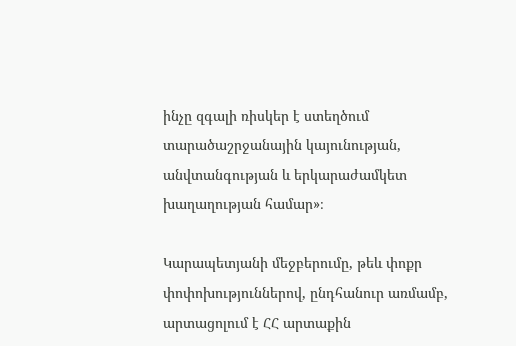ինչը զգալի ռիսկեր է ստեղծում տարածաշրջանային կայունության, անվտանգության և երկարաժամկետ խաղաղության համար»։

Կարապետյանի մեջբերումը, թեև փոքր փոփոխություններով, ընդհանուր առմամբ, արտացոլում է ՀՀ արտաքին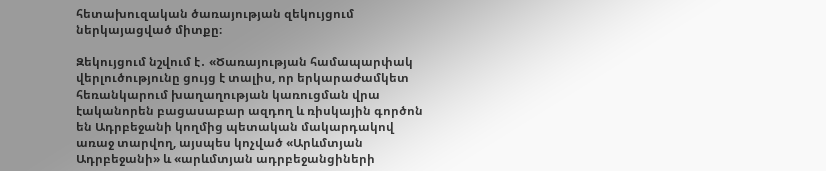հետախուզական ծառայության զեկույցում ներկայացված միտքը։

Զեկույցում նշվում է․ «Ծառայության համապարփակ վերլուծությունը ցույց է տալիս, որ երկարաժամկետ հեռանկարում խաղաղության կառուցման վրա էականորեն բացասաբար ազդող և ռիսկային գործոն են Ադրբեջանի կողմից պետական մակարդակով առաջ տարվող, այսպես կոչված «Արևմտյան Ադրբեջանի» և «արևմտյան ադրբեջանցիների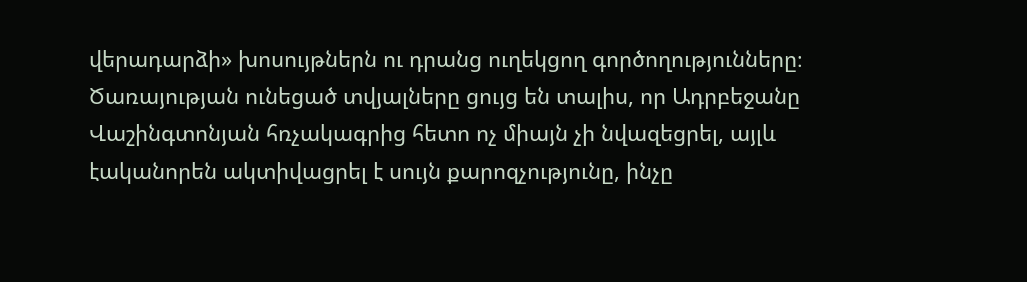վերադարձի» խոսույթներն ու դրանց ուղեկցող գործողությունները։ Ծառայության ունեցած տվյալները ցույց են տալիս, որ Ադրբեջանը Վաշինգտոնյան հռչակագրից հետո ոչ միայն չի նվազեցրել, այլև էականորեն ակտիվացրել է սույն քարոզչությունը, ինչը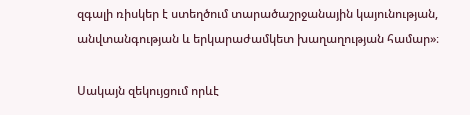զգալի ռիսկեր է ստեղծում տարածաշրջանային կայունության, անվտանգության և երկարաժամկետ խաղաղության համար»։

Սակայն զեկույցում որևէ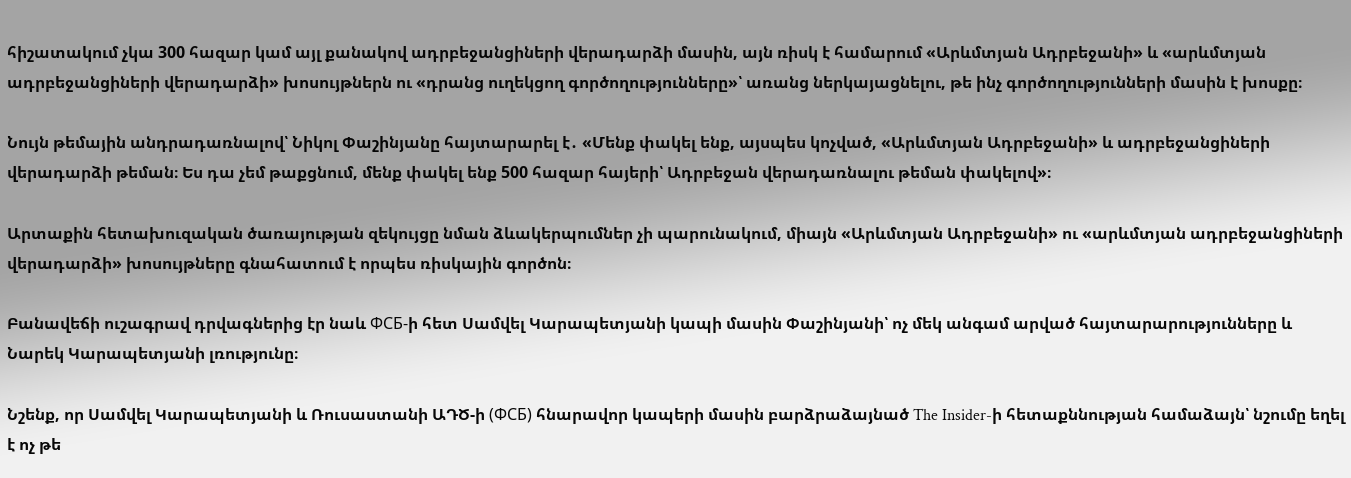հիշատակում չկա 300 հազար կամ այլ քանակով ադրբեջանցիների վերադարձի մասին, այն ռիսկ է համարում «Արևմտյան Ադրբեջանի» և «արևմտյան ադրբեջանցիների վերադարձի» խոսույթներն ու «դրանց ուղեկցող գործողությունները»՝ առանց ներկայացնելու, թե ինչ գործողությունների մասին է խոսքը։

Նույն թեմային անդրադառնալով՝ Նիկոլ Փաշինյանը հայտարարել է․ «Մենք փակել ենք, այսպես կոչված, «Արևմտյան Ադրբեջանի» և ադրբեջանցիների վերադարձի թեման։ Ես դա չեմ թաքցնում, մենք փակել ենք 500 հազար հայերի՝ Ադրբեջան վերադառնալու թեման փակելով»։

Արտաքին հետախուզական ծառայության զեկույցը նման ձևակերպումներ չի պարունակում, միայն «Արևմտյան Ադրբեջանի» ու «արևմտյան ադրբեջանցիների վերադարձի» խոսույթները գնահատում է որպես ռիսկային գործոն։

Բանավեճի ուշագրավ դրվագներից էր նաև ФСБ-ի հետ Սամվել Կարապետյանի կապի մասին Փաշինյանի՝ ոչ մեկ անգամ արված հայտարարությունները և Նարեկ Կարապետյանի լռությունը։

Նշենք, որ Սամվել Կարապետյանի և Ռուսաստանի ԱԴԾ-ի (ФСБ) հնարավոր կապերի մասին բարձրաձայնած The Insider-ի հետաքննության համաձայն՝ նշումը եղել է ոչ թե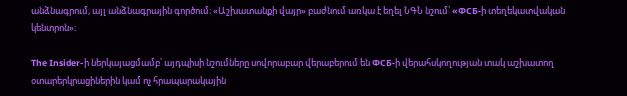անձնագրում, այլ անձնագրային գործում։ «Աշխատանքի վայր» բաժնում առկա է եղել ՆԳՆ նշում՝ «ФСБ-ի տեղեկատվական կենտրոն»։

The Insider-ի ներկայացմամբ՝ այդպիսի նշումները սովորաբար վերաբերում են ФСБ-ի վերահսկողության տակ աշխատող օտարերկրացիներին կամ ոչ հրապարակային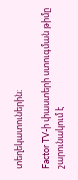տեղեկատուներին։

Factor TV-ի փաստերի ստուգման թիմը շարունակում է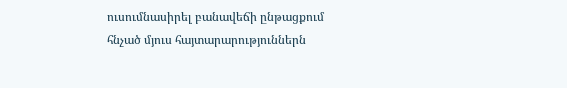ուսումնասիրել բանավեճի ընթացքում հնչած մյուս հայտարարություններն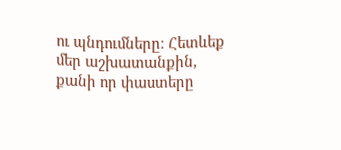ու պնդումները։ Հետևեք մեր աշխատանքին, քանի որ փաստերը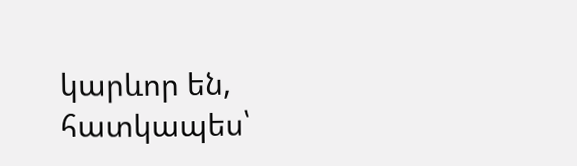կարևոր են, հատկապես՝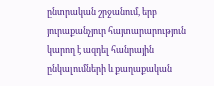ընտրական շրջանում, երբ յուրաքանչյուր հայտարարություն կարող է ազդել հանրային ընկալումների և քաղաքական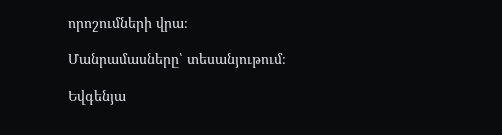որոշումների վրա։

Մանրամասները՝ տեսանյութում։

Եվգենյա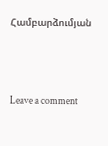Համբարձումյան





Leave a comment